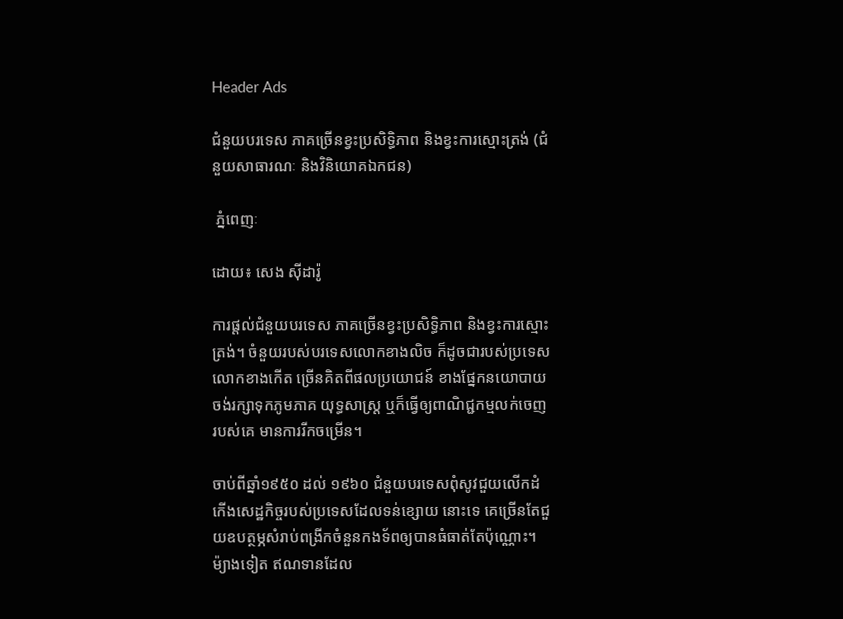Header Ads

ជំនួយបរទេស ភាគច្រើនខ្វះប្រសិទ្ធិភាព និងខ្វះការស្មោះត្រង់ (ជំនួយសាធារណៈ និងវិនិយោគឯកជន)

 ភ្នំពេញៈ

ដោយ៖ សេង ស៊ីដារ៉ូ

ការផ្តល់ជំនួយបរទេស ភាគច្រើនខ្វះប្រសិទ្ធិភាព និងខ្វះការស្មោះត្រង់។ ចំនួយរបស់បរទេសលោកខាងលិច ក៏ដូចជារបស់ប្រទេសលោកខាងកើត ច្រើនគិតពីផលប្រយោជន៍ ខាងផ្នែកនយោបាយ ចង់រក្សាទុកភូមភាគ យុទ្ធសាស្ត្រ ឬក៏ធ្វើឲ្យពាណិជ្ជកម្មលក់ចេញរបស់គេ មានការរីកចម្រើន។

ចាប់ពីឆ្នាំ១៩៥០ ដល់ ១៩៦០ ជំនួយបរទេសពុំសូវជួយលើកដំកើងសេដ្ឋកិច្ចរបស់ប្រទេសដែលទន់ខ្សោយ នោះទេ គេច្រើនតែជួយឧបត្ថម្ភសំរាប់ពង្រីកចំនួនកងទ័ពឲ្យបានធំធាត់តែប៉ុណ្ណោះ។ ម៉្យាងទៀត ឥណទានដែល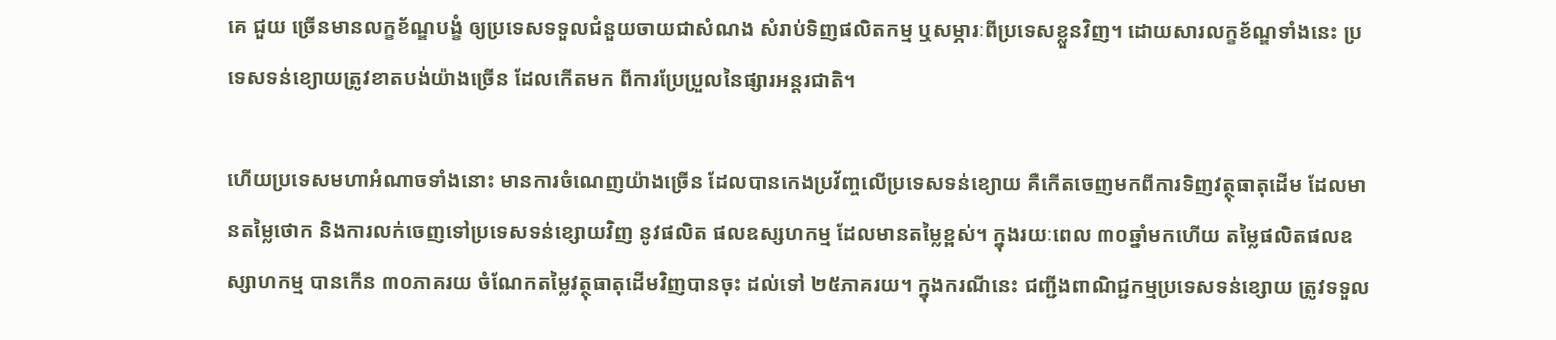គេ ជួយ ច្រើនមានលក្ខខ័ណ្ឌបង្ខំ ឲ្យប្រទេសទទួលជំនួយចាយជាសំណង សំរាប់ទិញផលិតកម្ម ឬសម្ភារៈពីប្រទេសខ្លួនវិញ។ ដោយសារលក្ខខ័ណ្ឌទាំងនេះ ប្រទេសទន់ខ្យោយត្រូវខាតបង់យ៉ាងច្រើន ដែលកើតមក ពីការប្រែប្រួលនៃផ្សារអន្តរជាតិ។

ហើយប្រទេសមហាអំណាចទាំងនោះ មានការចំណេញយ៉ាងច្រើន ដែលបានកេងប្រវ័ញ្ចលើប្រទេសទន់ខ្យោយ គឺកើតចេញមកពីការទិញវត្ថុធាតុដើម ដែលមានតម្លៃថោក និងការលក់ចេញទៅប្រទេសទន់ខ្សោយវិញ នូវផលិត ផលឧស្សហកម្ម ដែលមានតម្លៃខ្ពស់។ ក្នុងរយៈពេល ៣០ឆ្នាំមកហើយ តម្លៃផលិតផលឧស្សាហកម្ម បានកើន ៣០ភាគរយ ចំណែកតម្លៃវត្ថុធាតុដើមវិញបានចុះ ដល់ទៅ ២៥ភាគរយ។ ក្នុងករណីនេះ ជញ្ជីងពាណិជ្ជកម្មប្រទេសទន់ខ្សោយ ត្រូវទទួល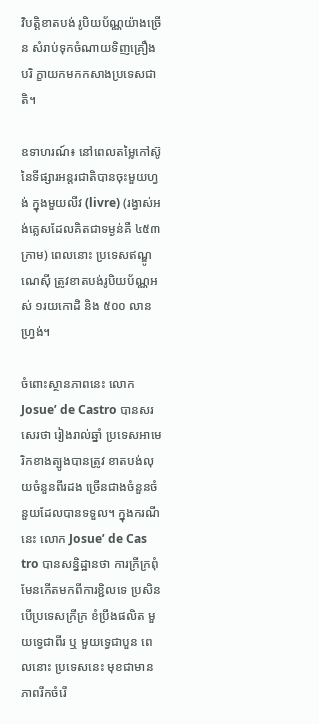វិបត្តិខាតបង់ រូបិយប័ណ្ណយ៉ាងច្រើន សំរាប់ទុកចំណាយទិញគ្រឿងបរិ ក្ខាយកមកកសាងប្រទេសជាតិ។

ឧទាហរណ៍៖ នៅពេលតម្លៃកៅស៊ូនៃទីផ្សារអន្តរជាតិបានចុះមួយហ្វង់ ក្នុងមួយលីវ (livre) (រង្វាស់អង់គ្លេសដែលគិតជាទម្ងន់គឺ ៤៥៣ក្រាម) ពេលនោះ ប្រទេសឥណ្ឌូណេស៊ី ត្រូវខាតបង់រូបិយប័ណ្ណអស់ ១រយកោដិ និង ៥០០ លានហ្វ្រង់។

ចំពោះស្ថានភាពនេះ លោក Josue’ de Castro បានសរសេរថា រៀងរាល់ឆ្នាំ ប្រទេសអាមេរិកខាងត្បូងបានត្រូវ ខាតបង់លុយចំនួនពីរដង ច្រើនជាងចំនួនចំនួយដែលបានទទួល។ ក្នុងករណីនេះ លោក Josue’ de Cas tro បានសន្និដ្ឋានថា ការក្រីក្រពុំមែនកើតមកពីការខ្ជិលទេ ប្រសិនបើប្រទេសក្រីក្រ ខំប្រឹងផលិត មួយទ្វេជាពីរ ឬ មួយទ្វេជាបួន ពេលនោះ ប្រទេសនេះ មុខជាមានភាពរីកចំរើ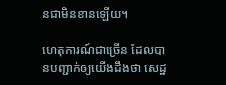នជាមិនខានឡើយ។

ហេតុការណ៍ជាច្រើន ដែលបានបញ្ជាក់ឲ្យយើងដឹងថា សេដ្ឋ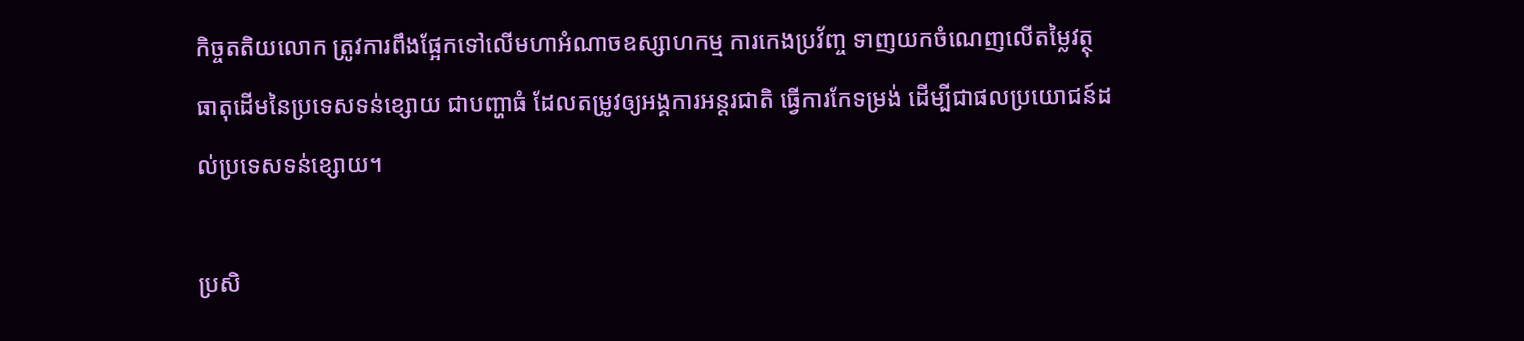កិច្ចតតិយលោក ត្រូវការពឹងផ្អែកទៅលើមហាអំណាចឧស្សាហកម្ម ការកេងប្រវ័ញ្ច ទាញយកចំណេញលើតម្លៃវត្ថុធាតុដើមនៃប្រទេសទន់ខ្សោយ ជាបញ្ហាធំ ដែលតម្រូវឲ្យអង្គការអន្តរជាតិ ធ្វើការកែទម្រង់ ដើម្បីជាផលប្រយោជន៍ដល់ប្រទេសទន់ខ្សោយ។

ប្រសិ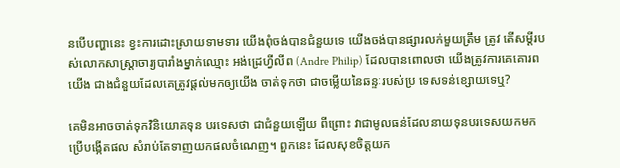នបើបញ្ហានេះ ខ្វះការដោះស្រាយទាមទារ យើងពុំចង់បានជំនួយទេ យើងចង់បានផ្សារលក់មួយត្រឹម ត្រូវ តើសម្តីរបស់លោកសាស្ត្រាចារ្យបារាំងម្នាក់ឈ្មោះ អង់ដ្រេហ្វីលីព (Andre Philip) ដែលបានពោលថា យើងត្រូវការគេគោរពយើង ជាងជំនួយដែលគេត្រូវផ្តល់មកឲ្យយើង ចាត់ទុកថា ជាចម្លើយនៃឆន្ទៈរបស់ប្រ ទេសទន់ខ្សោយទេឬ?

គេមិនអាចចាត់ទុកវិនិយោគទុន បរទេសថា ជាជំនួយឡើយ ពីព្រោះ វាជាមូលធន់ដែលនាយទុនបរទេសយកមកប្រើបង្កើតផល សំរាប់តែទាញយកផលចំណេញ។ ពួកនេះ ដែលសុខចិត្តយក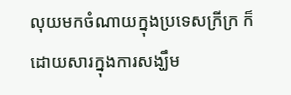លុយមកចំណាយក្នុងប្រទេសក្រីក្រ ក៏ដោយសារក្នុងការសង្ឃឹម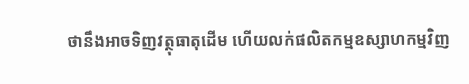ថានឹងអាចទិញវត្ថុធាតុដើម ហើយលក់ផលិតកម្មឧស្សាហកម្មវិញ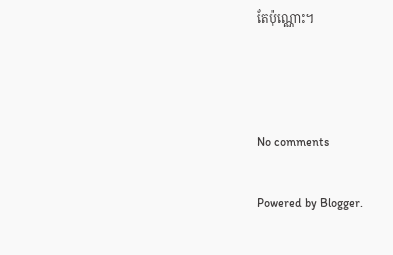តែប៉ុណ្ណោះ។



No comments

Powered by Blogger.